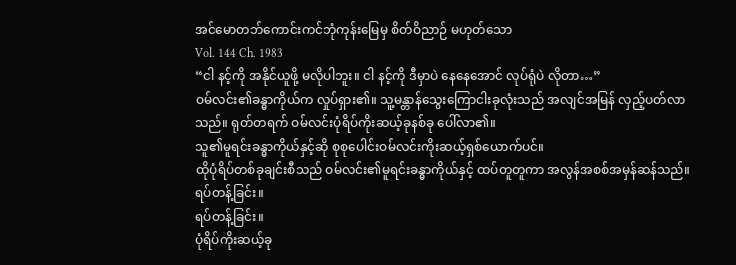အင်မောတဘ်ကောင်းကင်ဘုံကုန်းမြေမှ စိတ်ဝိညာဉ် မဟုတ်သော
Vol. 144 Ch. 1983
“ငါ နင့်ကို အနိုင်ယူဖို့ မလိုပါဘူး။ ငါ နင့်ကို ဒီမှာပဲ နေနေအောင် လုပ်ရုံပဲ လိုတာ…”
ဝမ်လင်း၏ခန္ဓာကိုယ်က လှုပ်ရှား၏။ သူ့မန္တာန်သွေးကြောငါးခုလုံးသည် အလျင်အမြန် လှည့်ပတ်လာသည်။ ရုတ်တရက် ဝမ်လင်းပုံရိပ်ကိုးဆယ့်ခုနစ်ခု ပေါ်လာ၏။
သူ၏မူရင်းခန္ဓာကိုယ်နှင့်ဆို စုစုပေါင်းဝမ်လင်းကိုးဆယ့်ရှစ်ယောက်ပင်။
ထိုပုံရိပ်တစ်ခုချင်းစီသည် ဝမ်လင်း၏မူရင်းခန္ဓာကိုယ်နှင့် ထပ်တူတူကာ အလွန်အစစ်အမှန်ဆန်သည်။
ရပ်တန့်ခြင်း။
ရပ်တန့်ခြင်း။
ပုံရိပ်ကိုးဆယ့်ခု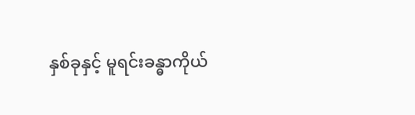နှစ်ခုနှင့် မူရင်းခန္ဓာကိုယ်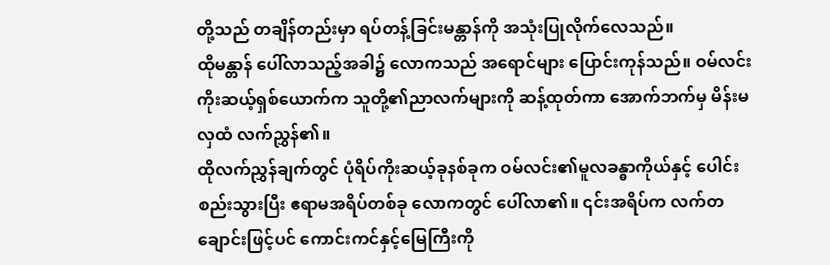တို့သည် တချိန်တည်းမှာ ရပ်တန့်ခြင်းမန္တာန်ကို အသုံးပြုလိုက်လေသည်။
ထိုမန္တာန် ပေါ်လာသည့်အခါ၌ လောကသည် အရောင်များ ပြောင်းကုန်သည်။ ဝမ်လင်းကိုးဆယ့်ရှစ်ယောက်က သူတို့၏ညာလက်များကို ဆန့်ထုတ်ကာ အောက်ဘက်မှ မိန်းမလှထံ လက်ညွှန်၏။
ထိုလက်ညွှန်ချက်တွင် ပုံရိပ်ကိုးဆယ့်ခုနစ်ခုက ဝမ်လင်း၏မူလခန္ဓာကိုယ်နှင့် ပေါင်းစည်းသွားပြီး ဧရာမအရိပ်တစ်ခု လောကတွင် ပေါ်လာ၏။ ၎င်းအရိပ်က လက်တချောင်းဖြင့်ပင် ကောင်းကင်နှင့်မြေကြီးကို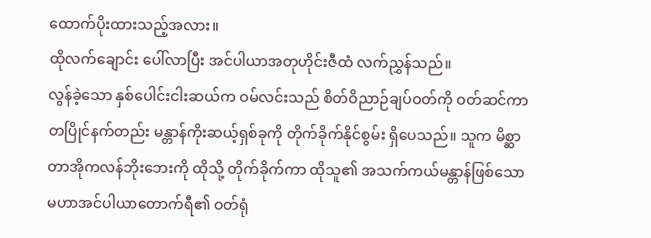ထောက်ပိုးထားသည့်အလား။
ထိုလက်ချောင်း ပေါ်လာပြီး အင်ပါယာအတုဟိုင်းဇီထံ လက်ညွှန်သည်။
လွန်ခဲ့သော နှစ်ပေါင်းငါးဆယ်က ဝမ်လင်းသည် စိတ်ဝိညာဉ်ချပ်ဝတ်ကို ဝတ်ဆင်ကာ တပြိုင်နက်တည်း မန္တာန်ကိုးဆယ့်ရှစ်ခုကို တိုက်ခိုက်နိုင်စွမ်း ရှိပေသည်။ သူက မိစ္ဆာတာအိုကလန်ဘိုးဘေးကို ထိုသို့ တိုက်ခိုက်ကာ ထိုသူ၏ အသက်ကယ်မန္တာန်ဖြစ်သော မဟာအင်ပါယာတောက်ရီ၏ ဝတ်ရုံ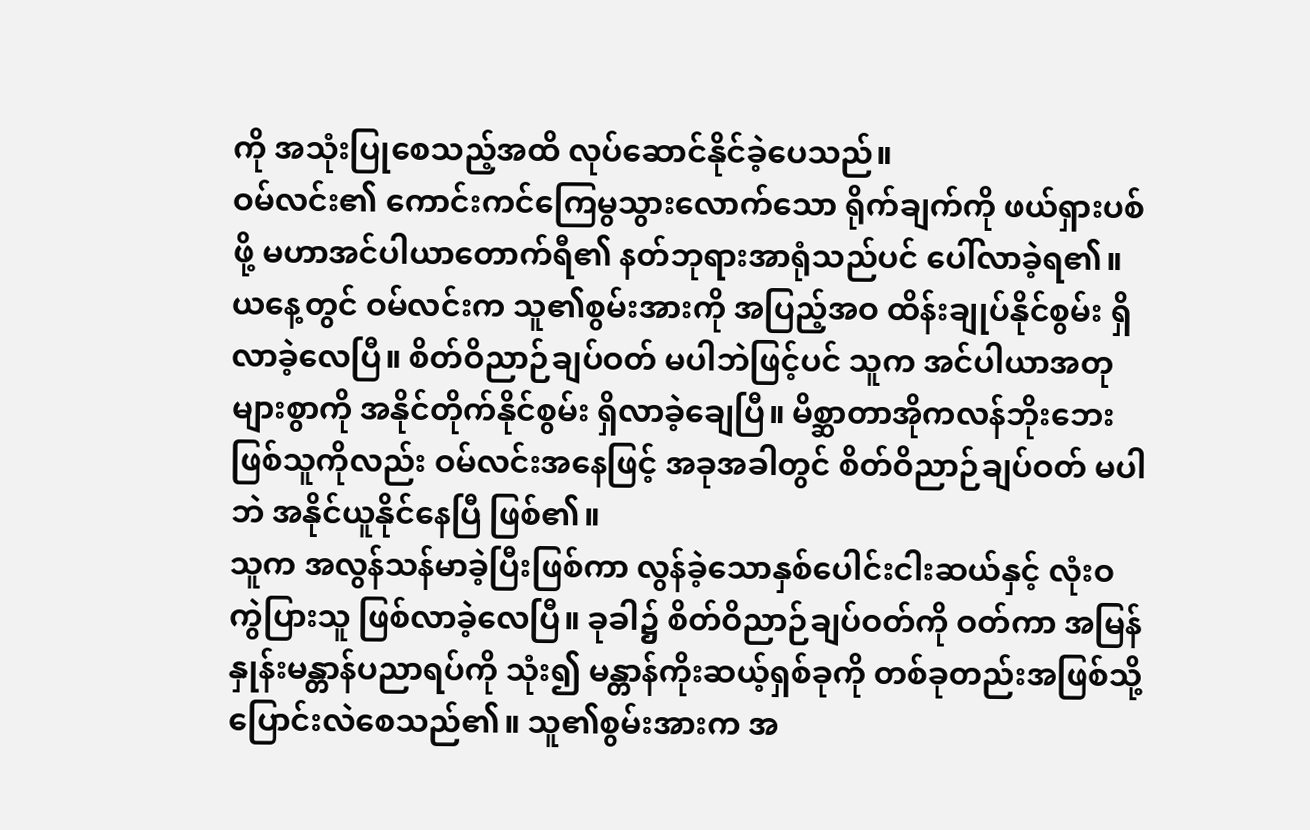ကို အသုံးပြုစေသည့်အထိ လုပ်ဆောင်နိုင်ခဲ့ပေသည်။
ဝမ်လင်း၏ ကောင်းကင်ကြေမွသွားလောက်သော ရိုက်ချက်ကို ဖယ်ရှားပစ်ဖို့ မဟာအင်ပါယာတောက်ရီ၏ နတ်ဘုရားအာရုံသည်ပင် ပေါ်လာခဲ့ရ၏။
ယနေ့တွင် ဝမ်လင်းက သူ၏စွမ်းအားကို အပြည့်အဝ ထိန်းချုပ်နိုင်စွမ်း ရှိလာခဲ့လေပြီ။ စိတ်ဝိညာဉ်ချပ်ဝတ် မပါဘဲဖြင့်ပင် သူက အင်ပါယာအတုများစွာကို အနိုင်တိုက်နိုင်စွမ်း ရှိလာခဲ့ချေပြီ။ မိစ္ဆာတာအိုကလန်ဘိုးဘေးဖြစ်သူကိုလည်း ဝမ်လင်းအနေဖြင့် အခုအခါတွင် စိတ်ဝိညာဉ်ချပ်ဝတ် မပါဘဲ အနိုင်ယူနိုင်နေပြီ ဖြစ်၏။
သူက အလွန်သန်မာခဲ့ပြီးဖြစ်ကာ လွန်ခဲ့သောနှစ်ပေါင်းငါးဆယ်နှင့် လုံးဝကွဲပြားသူ ဖြစ်လာခဲ့လေပြီ။ ခုခါ၌ စိတ်ဝိညာဉ်ချပ်ဝတ်ကို ဝတ်ကာ အမြန်နှုန်းမန္တာန်ပညာရပ်ကို သုံး၍ မန္တာန်ကိုးဆယ့်ရှစ်ခုကို တစ်ခုတည်းအဖြစ်သို့ ပြောင်းလဲစေသည်၏။ သူ၏စွမ်းအားက အ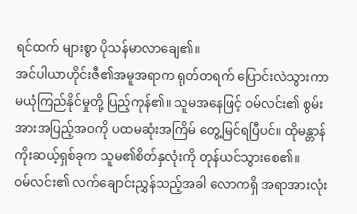ရင်ထက် များစွာ ပိုသန်မာလာချေ၏။
အင်ပါယာဟိုင်းဇီ၏အမူအရာက ရုတ်တရက် ပြောင်းလဲသွားကာ မယုံကြည်နိုင်မှုတို့ ပြည့်ကုန်၏။ သူမအနေဖြင့် ဝမ်လင်း၏ စွမ်းအားအပြည့်အဝကို ပထမဆုံးအကြိမ် တွေ့မြင်ရပြီပင်။ ထိုမန္တာန်ကိုးဆယ့်ရှစ်ခုက သူမ၏စိတ်နှလုံးကို တုန်ယင်သွားစေ၏။
ဝမ်လင်း၏ လက်ချောင်းညွှန်သည့်အခါ လောကရှိ အရာအားလုံး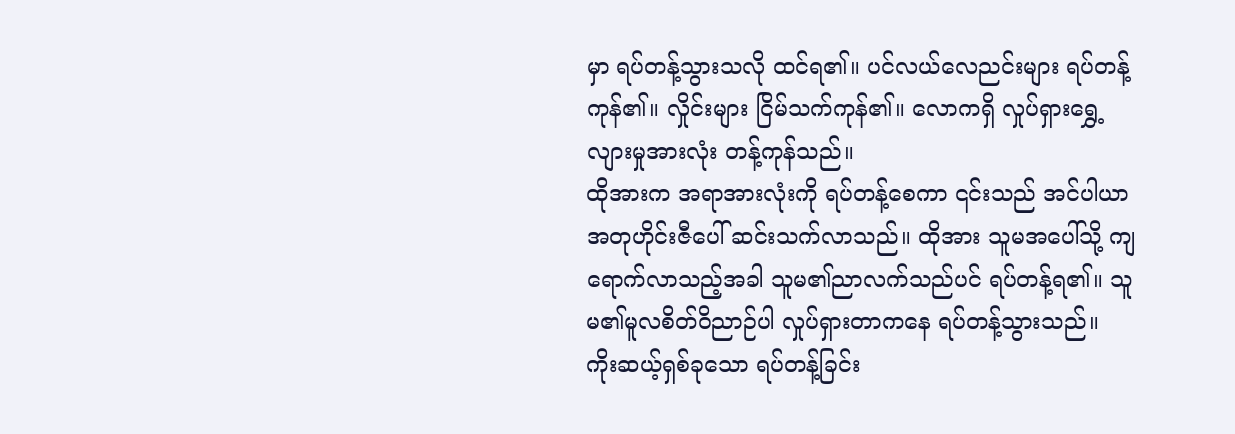မှာ ရပ်တန့်သွားသလို ထင်ရ၏။ ပင်လယ်လေညင်းများ ရပ်တန့်ကုန်၏။ လှိုင်းများ ငြိမ်သက်ကုန်၏။ လောကရှိ လှုပ်ရှားရွှေ့လျားမှုအားလုံး တန့်ကုန်သည်။
ထိုအားက အရာအားလုံးကို ရပ်တန့်စေကာ ၎င်းသည် အင်ပါယာအတုဟိုင်းဇီပေါ် ဆင်းသက်လာသည်။ ထိုအား သူမအပေါ်သို့ ကျရောက်လာသည့်အခါ သူမ၏ညာလက်သည်ပင် ရပ်တန့်ရ၏။ သူမ၏မူလစိတ်ဝိညာဉ်ပါ လှုပ်ရှားတာကနေ ရပ်တန့်သွားသည်။
ကိုးဆယ့်ရှစ်ခုသော ရပ်တန့်ခြင်း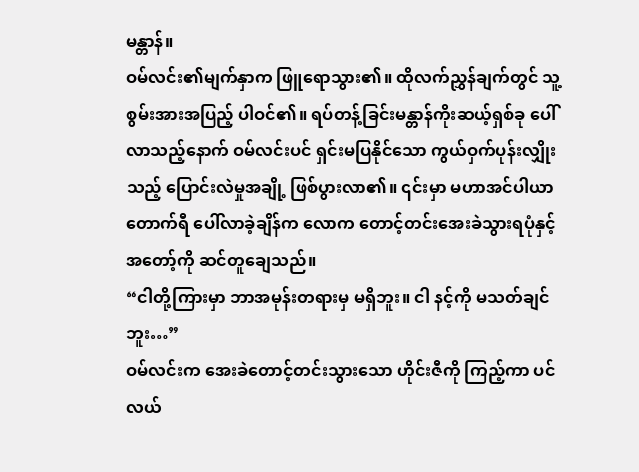မန္တာန်။
ဝမ်လင်း၏မျက်နှာက ဖြူရောသွား၏။ ထိုလက်ညွှန်ချက်တွင် သူ့စွမ်းအားအပြည့် ပါဝင်၏။ ရပ်တန့်ခြင်းမန္တာန်ကိုးဆယ့်ရှစ်ခု ပေါ်လာသည့်နောက် ဝမ်လင်းပင် ရှင်းမပြနိုင်သော ကွယ်ဝှက်ပုန်းလျှိုးသည့် ပြောင်းလဲမှုအချို့ ဖြစ်ပွားလာ၏။ ၎င်းမှာ မဟာအင်ပါယာတောက်ရီ ပေါ်လာခဲ့ချိန်က လောက တောင့်တင်းအေးခဲသွားရပုံနှင့် အတော့်ကို ဆင်တူချေသည်။
“ငါတို့ကြားမှာ ဘာအမုန်းတရားမှ မရှိဘူး။ ငါ နင့်ကို မသတ်ချင်ဘူး…”
ဝမ်လင်းက အေးခဲတောင့်တင်းသွားသော ဟိုင်းဇီကို ကြည့်ကာ ပင်လယ်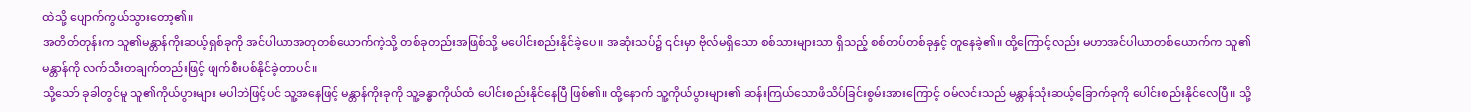ထဲသို့ ပျောက်ကွယ်သွားတော့၏။
အတိတ်တုန်းက သူ၏မန္တာန်ကိုးဆယ့်ရှစ်ခုကို အင်ပါယာအတုတစ်ယောက်ကဲ့သို့ တစ်ခုတည်းအဖြစ်သို့ မပေါင်းစည်းနိုင်ခဲ့ပေ။ အဆုံးသပ်၌ ၎င်းမှာ ဗိုလ်မရှိသော စစ်သားများသာ ရှိသည့် စစ်တပ်တစ်ခုနှင့် တူနေခဲ့၏။ ထို့ကြောင့်လည်း မဟာအင်ပါယာတစ်ယောက်က သူ၏မန္တာန်ကို လက်သီးတချက်တည်းဖြင့် ဖျက်စီးပစ်နိုင်ခဲ့တာပင်။
သို့သော် ခုခါတွင်မူ သူ၏ကိုယ်ပွားများ မပါဘဲဖြင့်ပင် သူ့အနေဖြင့် မန္တာန်ကိုးခုကို သူ့ခန္ဓာကိုယ်ထံ ပေါင်းစည်းနိုင်နေပြီ ဖြစ်၏။ ထို့နောက် သူ့ကိုယ်ပွားများ၏ ဆန်းကြယ်သောဖိသိပ်ခြင်းစွမ်းအားကြောင့် ဝမ်လင်းသည် မန္တာန်သုံးဆယ့်ခြောက်ခုကို ပေါင်းစည်းနိုင်လေပြီ။ သို့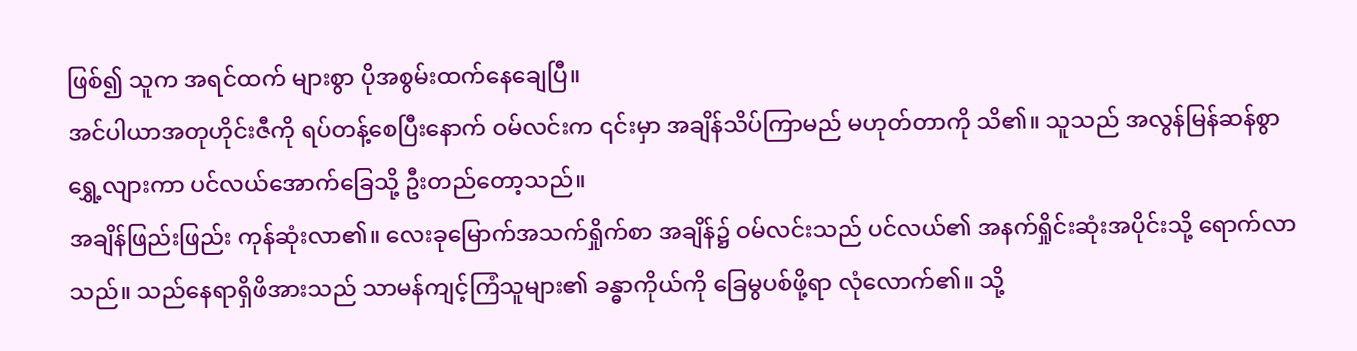ဖြစ်၍ သူက အရင်ထက် များစွာ ပိုအစွမ်းထက်နေချေပြီ။
အင်ပါယာအတုဟိုင်းဇီကို ရပ်တန့်စေပြီးနောက် ဝမ်လင်းက ၎င်းမှာ အချိန်သိပ်ကြာမည် မဟုတ်တာကို သိ၏။ သူသည် အလွန်မြန်ဆန်စွာ ရွှေ့လျားကာ ပင်လယ်အောက်ခြေသို့ ဦးတည်တော့သည်။
အချိန်ဖြည်းဖြည်း ကုန်ဆုံးလာ၏။ လေးခုမြောက်အသက်ရှိုက်စာ အချိန်၌ ဝမ်လင်းသည် ပင်လယ်၏ အနက်ရှိုင်းဆုံးအပိုင်းသို့ ရောက်လာသည်။ သည်နေရာရှိဖိအားသည် သာမန်ကျင့်ကြံသူများ၏ ခန္ဓာကိုယ်ကို ခြေမွပစ်ဖို့ရာ လုံလောက်၏။ သို့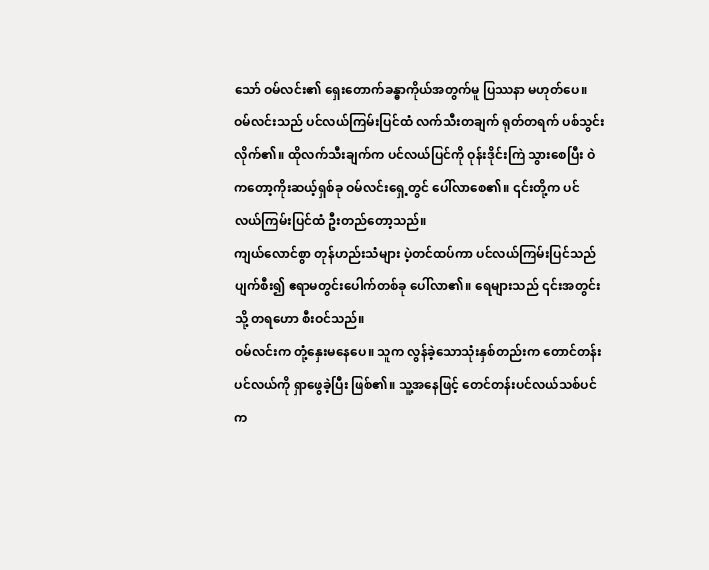သော် ဝမ်လင်း၏ ရှေးတောက်ခန္ဓာကိုယ်အတွက်မူ ပြဿနာ မဟုတ်ပေ။
ဝမ်လင်းသည် ပင်လယ်ကြမ်းပြင်ထံ လက်သီးတချက် ရုတ်တရက် ပစ်သွင်းလိုက်၏။ ထိုလက်သီးချက်က ပင်လယ်ပြင်ကို ဝုန်းဒိုင်းကြဲ သွားစေပြီး ဝဲကတော့ကိုးဆယ့်ရှစ်ခု ဝမ်လင်းရှေ့တွင် ပေါ်လာစေ၏။ ၎င်းတို့က ပင်လယ်ကြမ်းပြင်ထံ ဦးတည်တော့သည်။
ကျယ်လောင်စွာ တုန်ဟည်းသံများ ပဲ့တင်ထပ်ကာ ပင်လယ်ကြမ်းပြင်သည် ပျက်စီး၍ ဧရာမတွင်းပေါက်တစ်ခု ပေါ်လာ၏။ ရေများသည် ၎င်းအတွင်းသို့ တရဟော စီးဝင်သည်။
ဝမ်လင်းက တုံ့နှေးမနေပေ။ သူက လွန်ခဲ့သောသုံးနှစ်တည်းက တောင်တန်းပင်လယ်ကို ရှာဖွေခဲ့ပြီး ဖြစ်၏။ သူ့အနေဖြင့် တေင်တန်းပင်လယ်သစ်ပင်က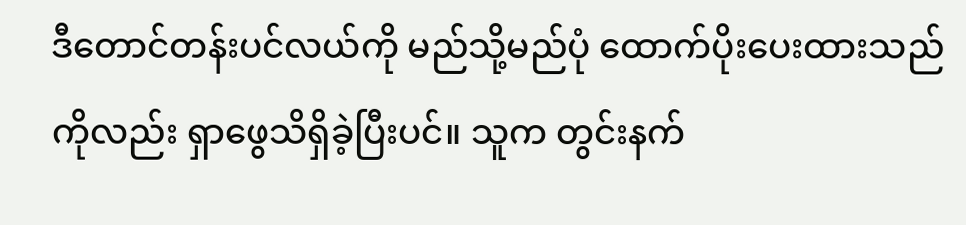ဒီတောင်တန်းပင်လယ်ကို မည်သို့မည်ပုံ ထောက်ပိုးပေးထားသည်ကိုလည်း ရှာဖွေသိရှိခဲ့ပြီးပင်။ သူက တွင်းနက်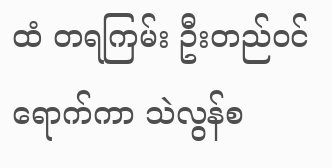ထံ တရကြမ်း ဦးတည်ဝင်ရောက်ကာ သဲလွန်စ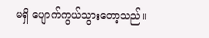မရှိ ပျောက်ကွယ်သွားတော့သည်။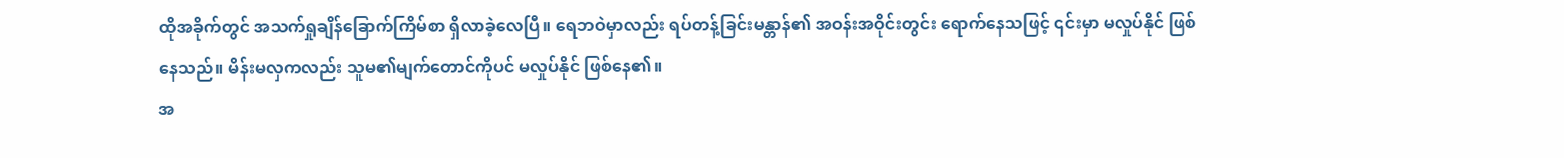ထိုအခိုက်တွင် အသက်ရှုချိန်ခြောက်ကြိမ်စာ ရှိလာခဲ့လေပြီ။ ရေဘဝဲမှာလည်း ရပ်တန့်ခြင်းမန္တာန်၏ အဝန်းအဝိုင်းတွင်း ရောက်နေသဖြင့် ၎င်းမှာ မလှုပ်နိုင် ဖြစ်နေသည်။ မိန်းမလှကလည်း သူမ၏မျက်တောင်ကိုပင် မလှုပ်နိုင် ဖြစ်နေ၏။
အ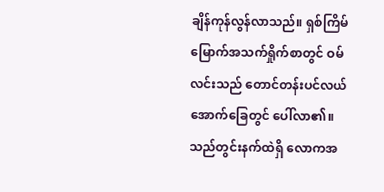ချိန်ကုန်လွန်လာသည်။ ရှစ်ကြိမ်မြောက်အသက်ရှိုက်စာတွင် ဝမ်လင်းသည် တောင်တန်းပင်လယ်အောက်ခြေတွင် ပေါ်လာ၏။ သည်တွင်းနက်ထဲရှိ လောကအ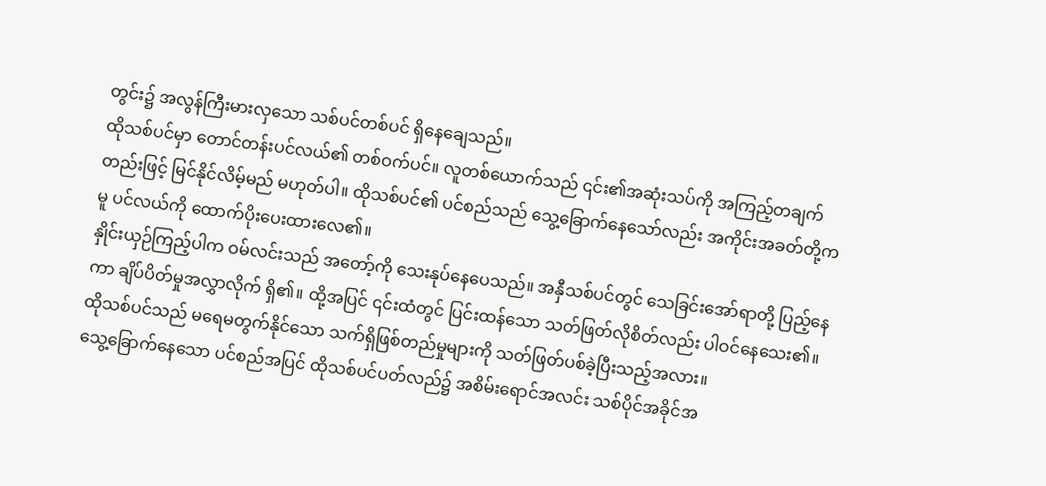တွင်း၌ အလွန်ကြီးမားလှသော သစ်ပင်တစ်ပင် ရှိနေချေသည်။
ထိုသစ်ပင်မှာ တောင်တန်းပင်လယ်၏ တစ်ဝက်ပင်။ လူတစ်ယောက်သည် ၎င်း၏အဆုံးသပ်ကို အကြည့်တချက်တည်းဖြင့် မြင်နိုင်လိမ့်မည် မဟုတ်ပါ။ ထိုသစ်ပင်၏ ပင်စည်သည် သွေ့ခြောက်နေသော်လည်း အကိုင်းအခတ်တို့ကမူ ပင်လယ်ကို ထောက်ပိုးပေးထားလေ၏။
နှိုင်းယှဉ်ကြည့်ပါက ဝမ်လင်းသည် အတော့်ကို သေးနုပ်နေပေသည်။ အနှီသစ်ပင်တွင် သေခြင်းအော်ရာတို့ ပြည့်နေကာ ချိပ်ပိတ်မှုအလွှာလိုက် ရှိ၏။ ထို့အပြင် ၎င်းထံတွင် ပြင်းထန်သော သတ်ဖြတ်လိုစိတ်လည်း ပါဝင်နေသေး၏။ ထိုသစ်ပင်သည် မရေမတွက်နိုင်သော သက်ရှိဖြစ်တည်မှုများကို သတ်ဖြတ်ပစ်ခဲ့ပြီးသည့်အလား။
သွေ့ခြောက်နေသော ပင်စည်အပြင် ထိုသစ်ပင်ပတ်လည်၌ အစိမ်းရောင်အလင်း သစ်ပိုင်အခိုင်အ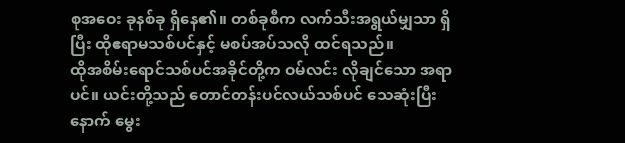စုအဝေး ခုနစ်ခု ရှိနေ၏။ တစ်ခုစီက လက်သီးအရွယ်မျှသာ ရှိပြီး ထိုဧရာမသစ်ပင်နှင့် မစပ်အပ်သလို ထင်ရသည်။
ထိုအစိမ်းရောင်သစ်ပင်အခိုင်တို့က ဝမ်လင်း လိုချင်သော အရာပင်။ ယင်းတို့သည် တောင်တန်းပင်လယ်သစ်ပင် သေဆုံးပြီးနောက် မွေး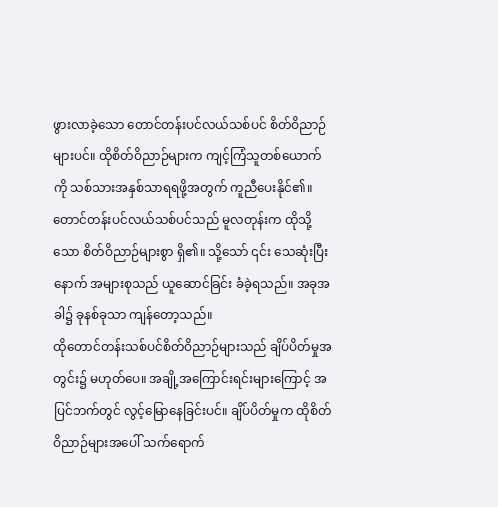ဖွားလာခဲ့သော တောင်တန်းပင်လယ်သစ်ပင် စိတ်ဝိညာဉ်များပင်။ ထိုစိတ်ဝိညာဉ်များက ကျင့်ကြံသူတစ်ယောက်ကို သစ်သားအနှစ်သာရရဖို့အတွက် ကူညီပေးနိုင်၏။
တောင်တန်းပင်လယ်သစ်ပင်သည် မူလတုန်းက ထိုသို့သော စိတ်ဝိညာဉ်များစွာ ရှိ၏။ သို့သော် ၎င်း သေဆုံးပြီးနောက် အများစုသည် ယူဆောင်ခြင်း ခံခဲ့ရသည်။ အခုအခါ၌ ခုနစ်ခုသာ ကျန်တော့သည်။
ထိုတောင်တန်းသစ်ပင်စိတ်ဝိညာဉ်များသည် ချိပ်ပိတ်မှုအတွင်း၌ မဟုတ်ပေ။ အချို့အကြောင်းရင်းများကြောင့် အပြင်ဘက်တွင် လွင့်မြောနေခြင်းပင်။ ချိပ်ပိတ်မှုက ထိုစိတ်ဝိညာဉ်များအပေါ် သက်ရောက်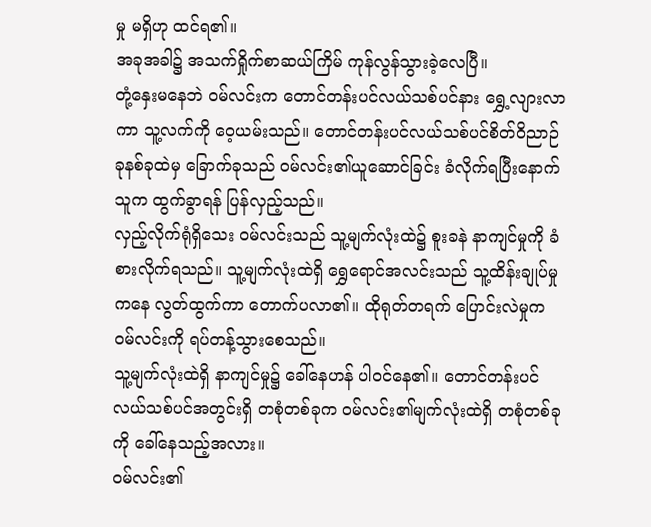မှု မရှိဟု ထင်ရ၏။
အခုအခါ၌ အသက်ရှိုက်စာဆယ်ကြိမ် ကုန်လွန်သွားခဲ့လေပြီ။
တုံ့နှေးမနေဘဲ ဝမ်လင်းက တောင်တန်းပင်လယ်သစ်ပင်နား ရွှေ့လျားလာကာ သူ့လက်ကို ဝေ့ယမ်းသည်။ တောင်တန်းပင်လယ်သစ်ပင်စိတ်ဝိညာဉ်ခုနစ်ခုထဲမှ ခြောက်ခုသည် ဝမ်လင်း၏ယူဆောင်ခြင်း ခံလိုက်ရပြီးနောက် သူက ထွက်ခွာရန် ပြန်လှည့်သည်။
လှည့်လိုက်ရုံရှိသေး ဝမ်လင်းသည် သူ့မျက်လုံးထဲ၌ စူးခနဲ နာကျင်မှုကို ခံစားလိုက်ရသည်။ သူ့မျက်လုံးထဲရှိ ရွှေရောင်အလင်းသည် သူ့ထိန်းချုပ်မှုကနေ လွတ်ထွက်ကာ တောက်ပလာ၏။ ထိုရုတ်တရက် ပြောင်းလဲမှုက ဝမ်လင်းကို ရပ်တန့်သွားစေသည်။
သူ့မျက်လုံးထဲရှိ နာကျင်မှု၌ ခေါ်နေဟန် ပါဝင်နေ၏။ တောင်တန်းပင်လယ်သစ်ပင်အတွင်းရှိ တစုံတစ်ခုက ဝမ်လင်း၏မျက်လုံးထဲရှိ တစုံတစ်ခုကို ခေါ်နေသည့်အလား။
ဝမ်လင်း၏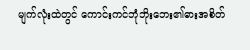မျက်လုံးထဲတွင် ကောင်းကင်ဘုံဘိုးဘေး၏ဓားအစိတ်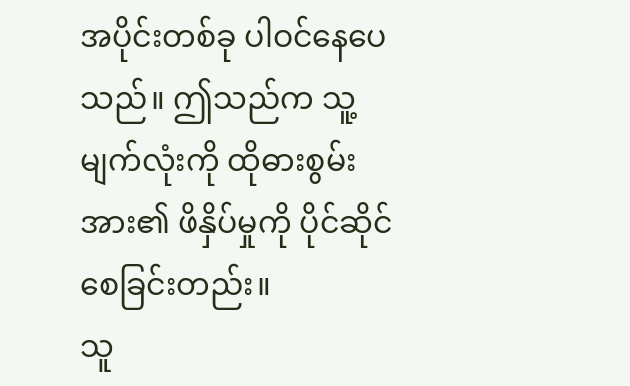အပိုင်းတစ်ခု ပါဝင်နေပေသည်။ ဤသည်က သူ့မျက်လုံးကို ထိုဓားစွမ်းအား၏ ဖိနှိပ်မှုကို ပိုင်ဆိုင်စေခြင်းတည်း။
သူ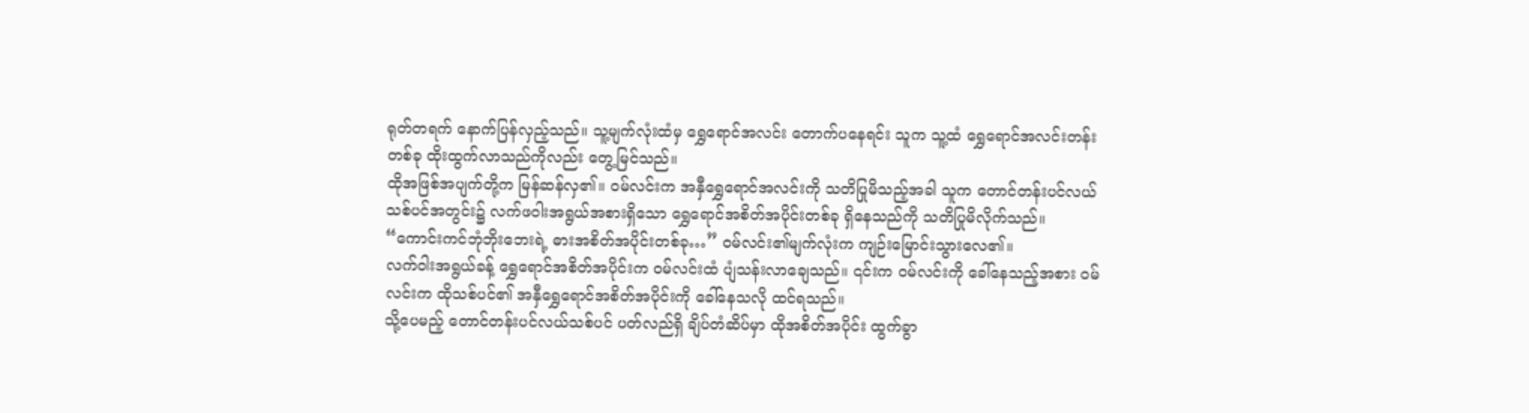ရုတ်တရက် နောက်ပြန်လှည့်သည်။ သူ့မျက်လုံးထံမှ ရွှေရောင်အလင်း တောက်ပနေရင်း သူက သူ့ထံ ရွှေရောင်အလင်းတန်းတစ်ခု ထိုးထွက်လာသည်ကိုလည်း တွေ့မြင်သည်။
ထိုအဖြစ်အပျက်တို့က မြန်ဆန်လှ၏။ ဝမ်လင်းက အနှီရွှေရောင်အလင်းကို သတိပြုမိသည့်အခါ သူက တောင်တန်းပင်လယ်သစ်ပင်အတွင်း၌ လက်ဖဝါးအရွယ်အစားရှိသော ရွှေရောင်အစိတ်အပိုင်းတစ်ခု ရှိနေသည်ကို သတိပြုမိလိုက်သည်။
“ကောင်းကင်ဘုံဘိုးဘေးရဲ့ ဓားအစိတ်အပိုင်းတစ်ခု…” ဝမ်လင်း၏မျက်လုံးက ကျဉ်းမြောင်းသွားလေ၏။
လက်ဝါးအရွယ်ခန့် ရွှေရောင်အစိတ်အပိုင်းက ဝမ်လင်းထံ ပျံသန်းလာချေသည်။ ၎င်းက ဝမ်လင်းကို ခေါ်နေသည့်အစား ဝမ်လင်းက ထိုသစ်ပင်၏ အနှီရွှေရောင်အစိတ်အပိုင်းကို ခေါ်နေသလို ထင်ရသည်။
သို့ပေမည့် တောင်တန်းပင်လယ်သစ်ပင် ပတ်လည်ရှိ ချိပ်တံဆိပ်မှာ ထိုအစိတ်အပိုင်း ထွက်ခွာ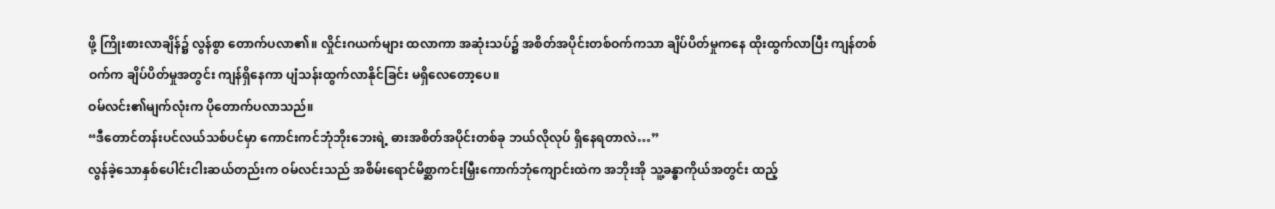ဖို့ ကြိုးစားလာချိန်၌ လွန်စွာ တောက်ပလာ၏။ လှိုင်းဂယက်များ ထလာကာ အဆုံးသပ်၌ အစိတ်အပိုင်းတစ်ဝက်ကသာ ချိပ်ပိတ်မှုကနေ ထိုးထွက်လာပြီး ကျန်တစ်ဝက်က ချိပ်ပိတ်မှုအတွင်း ကျန်ရှိနေကာ ပျံသန်းထွက်လာနိုင်ခြင်း မရှိလေတော့ပေ။
ဝမ်လင်း၏မျက်လုံးက ပိုတောက်ပလာသည်။
“ဒီတောင်တန်းပင်လယ်သစ်ပင်မှာ ကောင်းကင်ဘုံဘိုးဘေးရဲ့ ဓားအစိတ်အပိုင်းတစ်ခု ဘယ်လိုလုပ် ရှိနေရတာလဲ…”
လွန်ခဲ့သောနှစ်ပေါင်းငါးဆယ်တည်းက ဝမ်လင်းသည် အစိမ်းရောင်မိစ္ဆာကင်းမြှီးကောက်ဘုံကျောင်းထဲက အဘိုးအို သူ့ခန္ဓာကိုယ်အတွင်း ထည့်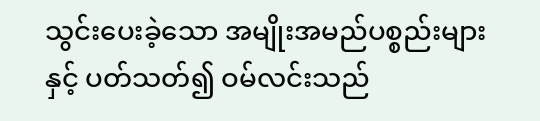သွင်းပေးခဲ့သော အမျိုးအမည်ပစ္စည်းများနှင့် ပတ်သတ်၍ ဝမ်လင်းသည်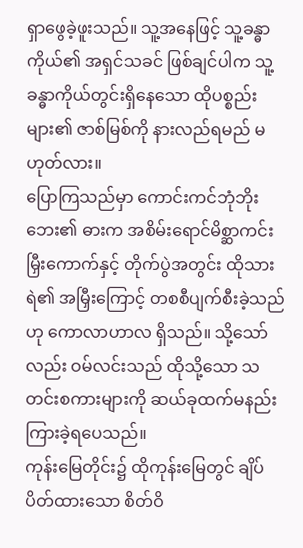ရှာဖွေခဲ့ဖူးသည်။ သူ့အနေဖြင့် သူ့ခန္ဓာကိုယ်၏ အရှင်သခင် ဖြစ်ချင်ပါက သူ့ခန္ဓာကိုယ်တွင်းရှိနေသော ထိုပစ္စည်းများ၏ ဇာစ်မြစ်ကို နားလည်ရမည် မဟုတ်လား။
ပြောကြသည်မှာ ကောင်းကင်ဘုံဘိုးဘေး၏ ဓားက အစိမ်းရောင်မိစ္ဆာကင်းမြှီးကောက်နှင့် တိုက်ပွဲအတွင်း ထိုသားရဲ၏ အမြှီးကြောင့် တစစီပျက်စီးခဲ့သည်ဟု ကောလာဟာလ ရှိသည်။ သို့သော်လည်း ဝမ်လင်းသည် ထိုသို့သော သတင်းစကားများကို ဆယ်ခုထက်မနည်း ကြားခဲ့ရပေသည်။
ကုန်းမြေတိုင်း၌ ထိုကုန်းမြေတွင် ချိပ်ပိတ်ထားသော စိတ်ဝိ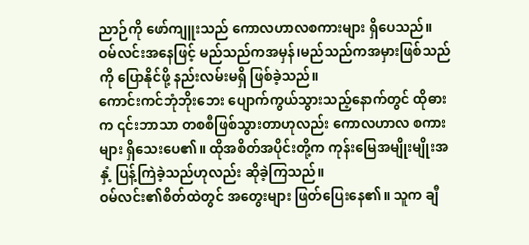ညာဉ်ကို ဖော်ကျူးသည် ကောလဟာလစကားများ ရှိပေသည်။ ဝမ်လင်းအနေဖြင့် မည်သည်ကအမှန်၊မည်သည်ကအမှားဖြစ်သည်ကို ပြောနိုင်ဖို့ နည်းလမ်းမရှိ ဖြစ်ခဲ့သည်။
ကောင်းကင်ဘုံဘိုးဘေး ပျောက်ကွယ်သွားသည့်နောက်တွင် ထိုဓားက ၎င်းဘာသာ တစစီဖြစ်သွားတာဟုလည်း ကောလဟာလ စကားများ ရှိသေးပေ၏။ ထိုအစိတ်အပိုင်းတို့က ကုန်းမြေအမျိုးမျိုးအနှံ့ ပြန့်ကြဲခဲ့သည်ဟုလည်း ဆိုခဲ့ကြသည်။
ဝမ်လင်း၏စိတ်ထဲတွင် အတွေးများ ဖြတ်ပြေးနေ၏။ သူက ချီ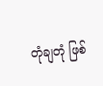တုံချတုံ ဖြစ်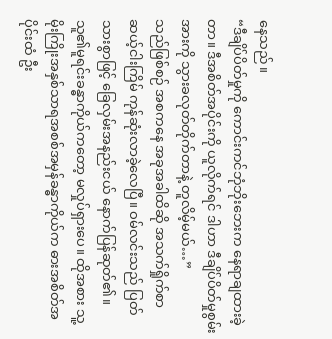နေသည်။
“ဒီချိပ်ပိတ်မှုကို ကောင်းကင်ဘုံဘိုးဘေးက နေရာချထားခဲ့တာ။ ဒီအစိတ်အပိုင်းကို ယူလိုက်ရင် ဒါဟာ ဒီချိပ်ပိတ်မှုစွမ်းအားကို သွားခလုတ်တိုက်တာနဲ့ တူလိမ့်မယ်…”
သည်ဖြစ်စဉ် အစကနေ အခုအခါထိဆို အသက်ရှိုက်စာ ဆယ့်ငါးကြိမ် ကုန်ဆုံးလာခဲ့လေပြီ။ ဝမ်လင်းသည် ပြတ်သားစွာဖြင့် ခြေလှမ်းအနည်းငယ် နောက်ပြန်ဆုတ်၏။ သူ၏မူရင်းခန္ဓာကိုယ်ကတော့ မလှုပ်ရှားပေ။ ထိုအစား သူ့မိုးကြိုးအနှစ်သာရအစစ်အမှန်ခန္ဓာကိုယ်က ဓားအစိတ်အပိုင်းထံ ဦး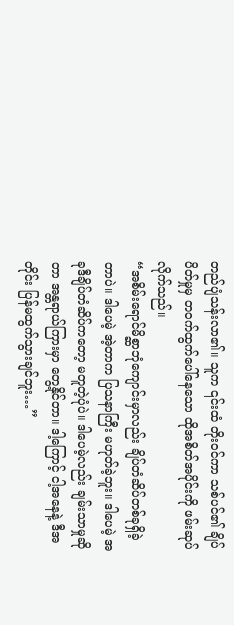တည်ပျံသန်းလာ၏။ သူက ၎င်းထံ တိုးဝင်ကာ သစ်ပင်၏ ချိပ်ပိတ်မှုမှ တဝက်ထွက်ပေါ်နေသော ထိုအစိတ်အပိုင်းကို ဖမ်းဆုပ်လိုက်သည်။
“အစိမ်းရောင်မိစ္ဆာဘုံကျောင်းမှာလည်း ချိပ်တံဆိပ်တစ်ခုရှိခဲ့တာပဲ။ ဒါပေမဲ့ အဲ့တာက ပြသနာကြီး မဟုတ်ခဲ့ဘူး။ ဒါပေမဲ့ အခုဒီချိပ်တံဆိပ်ကတော့ မတူတဲ့ပုံပဲ။ ဒါပေမဲ့လည်း ချမ်းသာမှုဆိုတာ အန္တရာယ်ကြားမှာ တွေ့နိုင်တာ။ ဒါ့ကြောင့် ငါ့အနေနဲ့ ဒီအတိုင်း ပြန်မထွက်သွားချင်ဘူး…”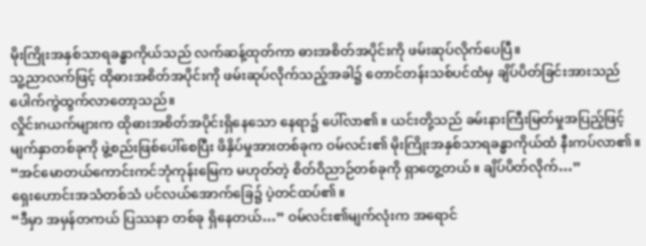မိုးကြိုးအနှစ်သာရခန္ဓာကိုယ်သည် လက်ဆန့်ထုတ်ကာ ဓားအစိတ်အပိုင်းကို ဖမ်းဆုပ်လိုက်ပေပြီ။
သူ့ညာလက်ဖြင့် ထိုဓားအစိတ်အပိုင်းကို ဖမ်းဆုပ်လိုက်သည့်အခါ၌ တောင်တန်းသစ်ပင်ထံမှ ချိပ်ပိတ်ခြင်းအားသည် ပေါက်ကွဲထွက်လာတော့သည်။
လှိုင်းဂယက်များက ထိုဓားအစိတ်အပိုင်းရှိနေသော နေရာ၌ ပေါ်လာ၏။ ယင်းတို့သည် ခမ်းနားကြီးမြတ်မှုအပြည့်ဖြင့် မျက်နှာတစ်ခုကို ဖွဲ့စည်းဖြစ်ပေါ်စေပြီး ဖိနှိပ်မှုအားတစ်ခုက ဝမ်လင်း၏ မိုးကြိုးအနှစ်သာရခန္ဓာကိုယ်ထံ နီးကပ်လာ၏။
“အင်မောတယ်ကောင်းကင်ဘုံကုန်းမြေက မဟုတ်တဲ့ စိတ်ဝိညာဉ်တစ်ခုကို ရှာတွေ့တယ်။ ချိပ်ပိတ်လိုက်…”
ရှေးဟောင်းအသံတစ်သံ ပင်လယ်အောက်ခြေ၌ ပဲ့တင်ထပ်၏။
“ဒီမှာ အမှန်တကယ် ပြဿနာ တစ်ခု ရှိနေတယ်…” ဝမ်လင်း၏မျက်လုံးက အရောင်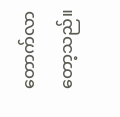တောက်လာတော့သည်။